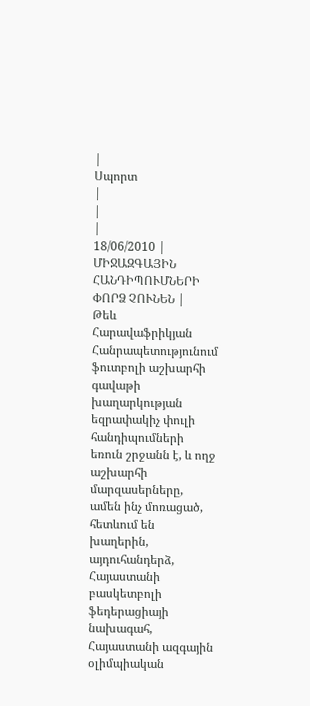|
Սպորտ
|
|
|
18/06/2010 |
ՄԻՋԱԶԳԱՅԻՆ ՀԱՆԴԻՊՈՒՄՆԵՐԻ ՓՈՐՁ ՉՈՒՆԵՆ |
Թեև Հարավաֆրիկյան Հանրապետությունում ֆուտբոլի աշխարհի գավաթի խաղարկության եզրափակիչ փուլի հանդիպումների եռուն շրջանն է, և ողջ աշխարհի մարզասերները, ամեն ինչ մոռացած, հետևում են խաղերին, այդուհանդերձ, Հայաստանի բասկետբոլի ֆեդերացիայի նախագահ, Հայաստանի ազգային օլիմպիական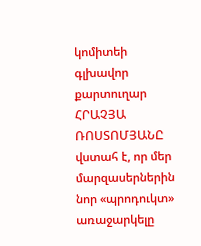կոմիտեի գլխավոր քարտուղար ՀՐԱՉՅԱ ՌՈՍՏՈՄՅԱՆԸ վստահ է, որ մեր մարզասերներին նոր «պրոդուկտ» առաջարկելը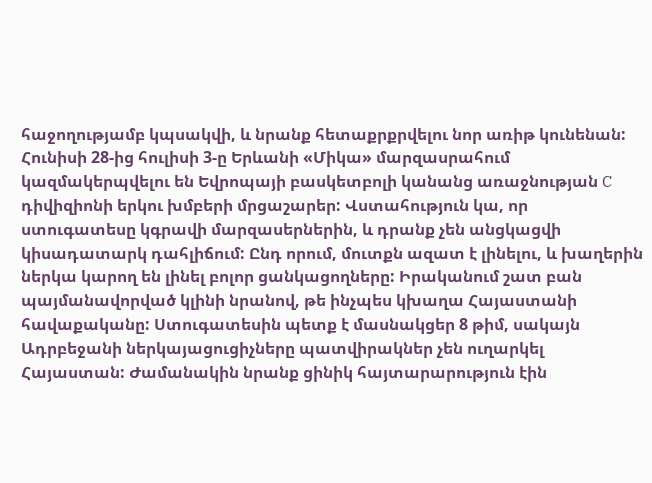հաջողությամբ կպսակվի, և նրանք հետաքրքրվելու նոր առիթ կունենան: Հունիսի 28-ից հուլիսի 3-ը Երևանի «Միկա» մարզասրահում կազմակերպվելու են Եվրոպայի բասկետբոլի կանանց առաջնության C դիվիզիոնի երկու խմբերի մրցաշարեր: Վստահություն կա, որ ստուգատեսը կգրավի մարզասերներին, և դրանք չեն անցկացվի կիսադատարկ դահլիճում: Ընդ որում, մուտքն ազատ է լինելու, և խաղերին ներկա կարող են լինել բոլոր ցանկացողները: Իրականում շատ բան պայմանավորված կլինի նրանով, թե ինչպես կխաղա Հայաստանի հավաքականը: Ստուգատեսին պետք է մասնակցեր 8 թիմ, սակայն Ադրբեջանի ներկայացուցիչները պատվիրակներ չեն ուղարկել Հայաստան: Ժամանակին նրանք ցինիկ հայտարարություն էին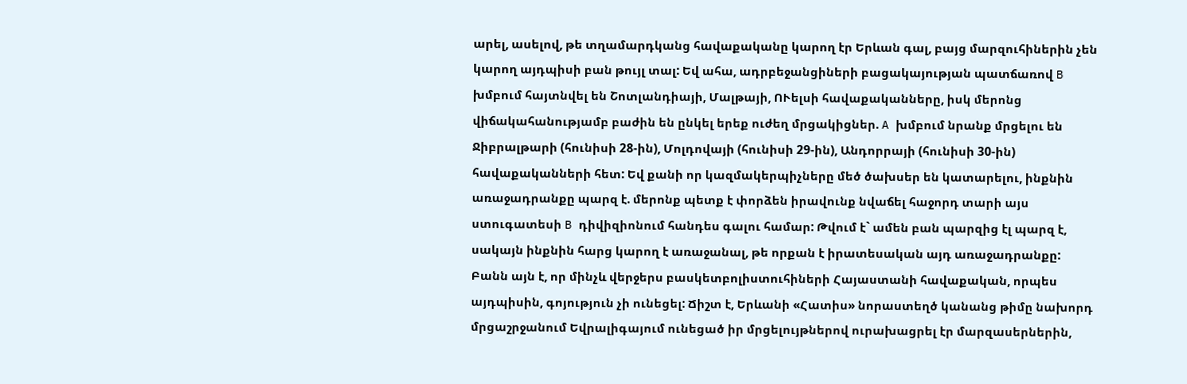արել, ասելով, թե տղամարդկանց հավաքականը կարող էր Երևան գալ, բայց մարզուհիներին չեն կարող այդպիսի բան թույլ տալ: Եվ ահա, ադրբեջանցիների բացակայության պատճառով B խմբում հայտնվել են Շոտլանդիայի, Մալթայի, ՈՒելսի հավաքականները, իսկ մերոնց վիճակահանությամբ բաժին են ընկել երեք ուժեղ մրցակիցներ. A խմբում նրանք մրցելու են Ջիբրալթարի (հունիսի 28-ին), Մոլդովայի (հունիսի 29-ին), Անդորրայի (հունիսի 30-ին) հավաքականների հետ: Եվ քանի որ կազմակերպիչները մեծ ծախսեր են կատարելու, ինքնին առաջադրանքը պարզ է. մերոնք պետք է փորձեն իրավունք նվաճել հաջորդ տարի այս ստուգատեսի B դիվիզիոնում հանդես գալու համար: Թվում է` ամեն բան պարզից էլ պարզ է, սակայն ինքնին հարց կարող է առաջանալ, թե որքան է իրատեսական այդ առաջադրանքը: Բանն այն է, որ մինչև վերջերս բասկետբոլիստուհիների Հայաստանի հավաքական, որպես այդպիսին, գոյություն չի ունեցել: Ճիշտ է, Երևանի «Հատիս» նորաստեղծ կանանց թիմը նախորդ մրցաշրջանում Եվրալիգայում ունեցած իր մրցելույթներով ուրախացրել էր մարզասերներին,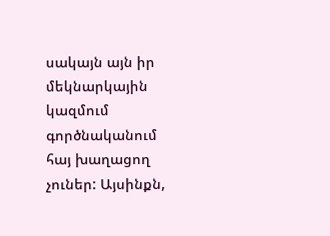սակայն այն իր մեկնարկային կազմում գործնականում հայ խաղացող չուներ: Այսինքն,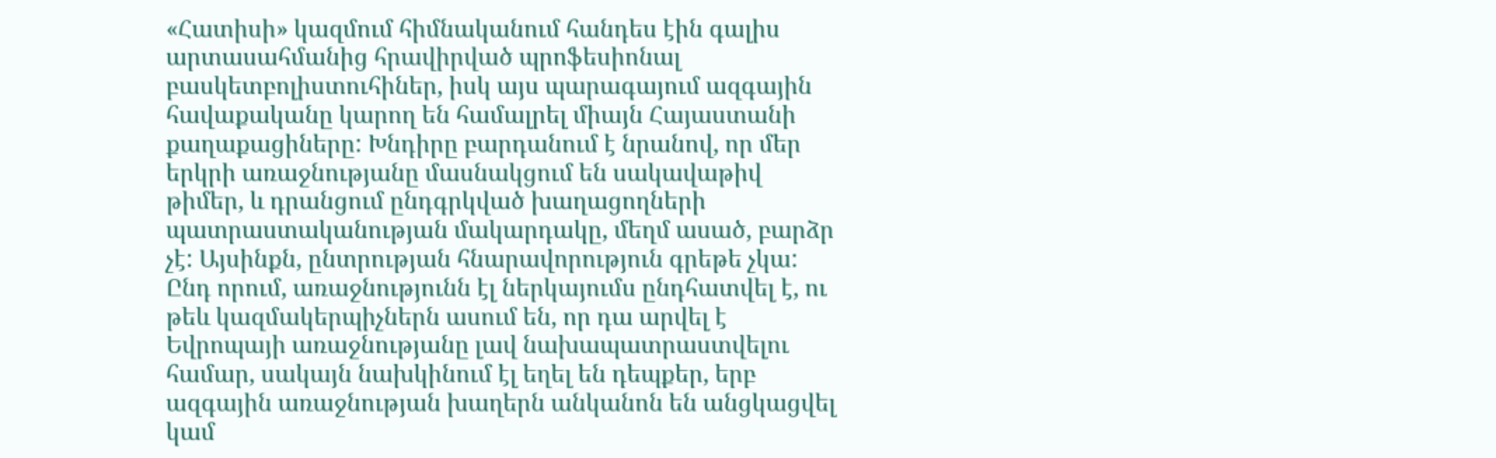«Հատիսի» կազմում հիմնականում հանդես էին գալիս արտասահմանից հրավիրված պրոֆեսիոնալ բասկետբոլիստուհիներ, իսկ այս պարագայում ազգային հավաքականը կարող են համալրել միայն Հայաստանի քաղաքացիները: Խնդիրը բարդանում է նրանով, որ մեր երկրի առաջնությանը մասնակցում են սակավաթիվ թիմեր, և դրանցում ընդգրկված խաղացողների պատրաստականության մակարդակը, մեղմ ասած, բարձր չէ: Այսինքն, ընտրության հնարավորություն գրեթե չկա: Ընդ որում, առաջնությունն էլ ներկայումս ընդհատվել է, ու թեև կազմակերպիչներն ասում են, որ դա արվել է Եվրոպայի առաջնությանը լավ նախապատրաստվելու համար, սակայն նախկինում էլ եղել են դեպքեր, երբ ազգային առաջնության խաղերն անկանոն են անցկացվել կամ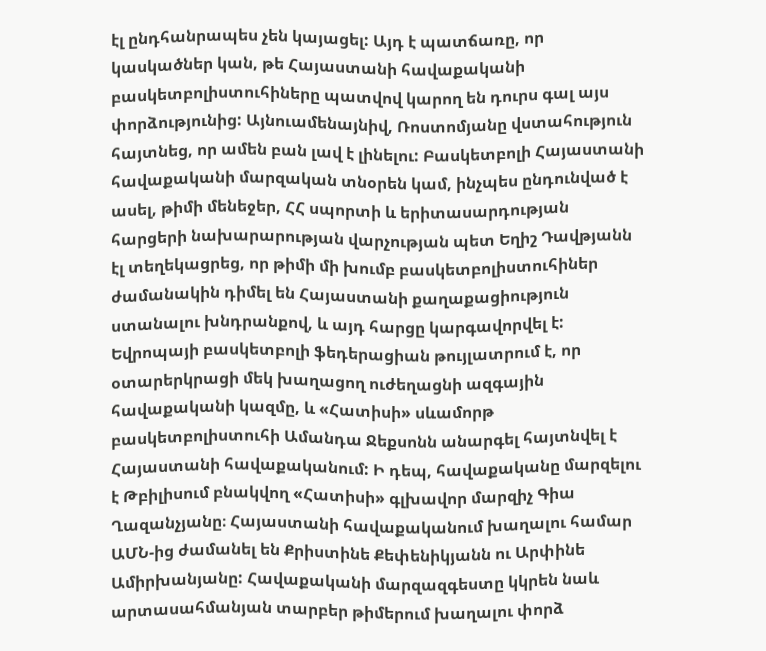էլ ընդհանրապես չեն կայացել: Այդ է պատճառը, որ կասկածներ կան, թե Հայաստանի հավաքականի բասկետբոլիստուհիները պատվով կարող են դուրս գալ այս փորձությունից: Այնուամենայնիվ, Ռոստոմյանը վստահություն հայտնեց, որ ամեն բան լավ է լինելու: Բասկետբոլի Հայաստանի հավաքականի մարզական տնօրեն կամ, ինչպես ընդունված է ասել, թիմի մենեջեր, ՀՀ սպորտի և երիտասարդության հարցերի նախարարության վարչության պետ Եղիշ Դավթյանն էլ տեղեկացրեց, որ թիմի մի խումբ բասկետբոլիստուհիներ ժամանակին դիմել են Հայաստանի քաղաքացիություն ստանալու խնդրանքով, և այդ հարցը կարգավորվել է: Եվրոպայի բասկետբոլի ֆեդերացիան թույլատրում է, որ օտարերկրացի մեկ խաղացող ուժեղացնի ազգային հավաքականի կազմը, և «Հատիսի» սևամորթ բասկետբոլիստուհի Ամանդա Ջեքսոնն անարգել հայտնվել է Հայաստանի հավաքականում: Ի դեպ, հավաքականը մարզելու է Թբիլիսում բնակվող «Հատիսի» գլխավոր մարզիչ Գիա Ղազանչյանը։ Հայաստանի հավաքականում խաղալու համար ԱՄՆ-ից ժամանել են Քրիստինե Քեփենիկյանն ու Արփինե Ամիրխանյանը: Հավաքականի մարզազգեստը կկրեն նաև արտասահմանյան տարբեր թիմերում խաղալու փորձ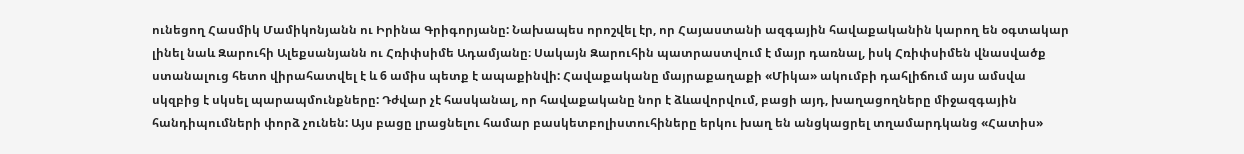ունեցող Հասմիկ Մամիկոնյանն ու Իրինա Գրիգորյանը: Նախապես որոշվել էր, որ Հայաստանի ազգային հավաքականին կարող են օգտակար լինել նաև Զարուհի Ալեքսանյանն ու Հռիփսիմե Ադամյանը։ Սակայն Զարուհին պատրաստվում է մայր դառնալ, իսկ Հռիփսիմեն վնասվածք ստանալուց հետո վիրահատվել է և 6 ամիս պետք է ապաքինվի: Հավաքականը մայրաքաղաքի «Միկա» ակումբի դահլիճում այս ամսվա սկզբից է սկսել պարապմունքները: Դժվար չէ հասկանալ, որ հավաքականը նոր է ձևավորվում, բացի այդ, խաղացողները միջազգային հանդիպումների փորձ չունեն: Այս բացը լրացնելու համար բասկետբոլիստուհիները երկու խաղ են անցկացրել տղամարդկանց «Հատիս»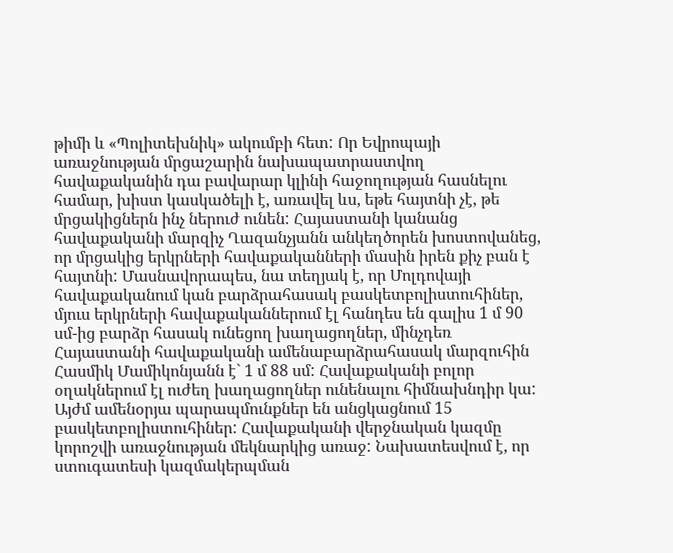թիմի և «Պոլիտեխնիկ» ակումբի հետ: Որ Եվրոպայի առաջնության մրցաշարին նախապատրաստվող հավաքականին դա բավարար կլինի հաջողության հասնելու համար, խիստ կասկածելի է, առավել ևս, եթե հայտնի չէ, թե մրցակիցներն ինչ ներուժ ունեն: Հայաստանի կանանց հավաքականի մարզիչ Ղազանչյանն անկեղծորեն խոստովանեց, որ մրցակից երկրների հավաքականների մասին իրեն քիչ բան է հայտնի: Մասնավորապես, նա տեղյակ է, որ Մոլդովայի հավաքականում կան բարձրահասակ բասկետբոլիստուհիներ, մյուս երկրների հավաքականներում էլ հանդես են գալիս 1 մ 90 սմ-ից բարձր հասակ ունեցող խաղացողներ, մինչդեռ Հայաստանի հավաքականի ամենաբարձրահասակ մարզուհին Հասմիկ Մամիկոնյանն է` 1 մ 88 սմ: Հավաքականի բոլոր օղակներում էլ ուժեղ խաղացողներ ունենալու հիմնախնդիր կա: Այժմ ամենօրյա պարապմունքներ են անցկացնում 15 բասկետբոլիստուհիներ: Հավաքականի վերջնական կազմը կորոշվի առաջնության մեկնարկից առաջ: Նախատեսվում է, որ ստուգատեսի կազմակերպման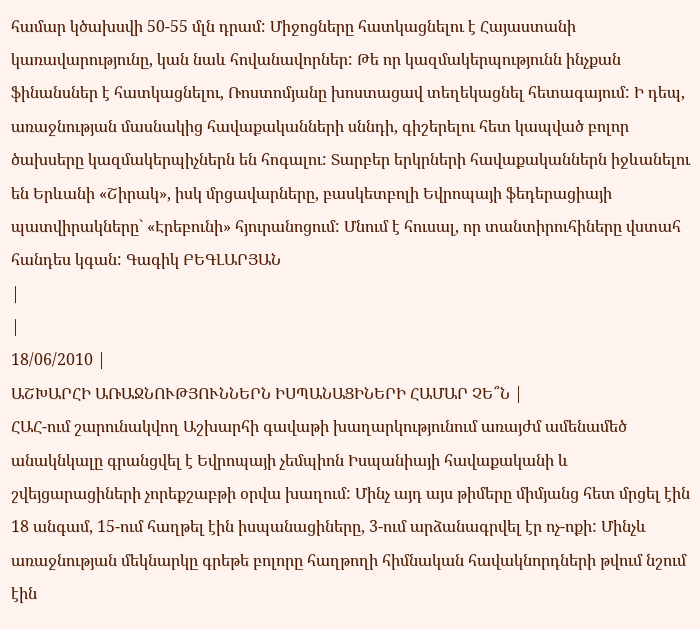համար կծախսվի 50-55 մլն դրամ: Միջոցները հատկացնելու է Հայաստանի կառավարությունը, կան նաև հովանավորներ: Թե որ կազմակերպությունն ինչքան ֆինանսներ է հատկացնելու, Ռոստոմյանը խոստացավ տեղեկացնել հետագայում: Ի դեպ, առաջնության մասնակից հավաքականների սննդի, գիշերելու հետ կապված բոլոր ծախսերը կազմակերպիչներն են հոգալու: Տարբեր երկրների հավաքականներն իջևանելու են Երևանի «Շիրակ», իսկ մրցավարները, բասկետբոլի Եվրոպայի ֆեդերացիայի պատվիրակները` «Էրեբունի» հյուրանոցում: Մնում է հուսալ, որ տանտիրուհիները վստահ հանդես կգան: Գագիկ ԲԵԳԼԱՐՅԱՆ
|
|
18/06/2010 |
ԱՇԽԱՐՀԻ ԱՌԱՋՆՈՒԹՅՈՒՆՆԵՐՆ ԻՍՊԱՆԱՑԻՆԵՐԻ ՀԱՄԱՐ ՉԵ՞Ն |
ՀԱՀ-ում շարունակվող Աշխարհի գավաթի խաղարկությունում առայժմ ամենամեծ անակնկալը գրանցվել է Եվրոպայի չեմպիոն Իսպանիայի հավաքականի և շվեյցարացիների չորեքշաբթի օրվա խաղում: Մինչ այդ այս թիմերը միմյանց հետ մրցել էին 18 անգամ, 15-ում հաղթել էին իսպանացիները, 3-ում արձանագրվել էր ոչ-ոքի: Մինչև առաջնության մեկնարկը գրեթե բոլորը հաղթողի հիմնական հավակնորդների թվում նշում էին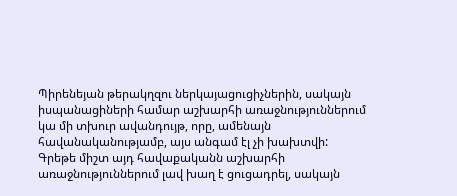Պիրենեյան թերակղզու ներկայացուցիչներին, սակայն իսպանացիների համար աշխարհի առաջնություններում կա մի տխուր ավանդույթ, որը, ամենայն հավանականությամբ, այս անգամ էլ չի խախտվի: Գրեթե միշտ այդ հավաքականն աշխարհի առաջնություններում լավ խաղ է ցուցադրել, սակայն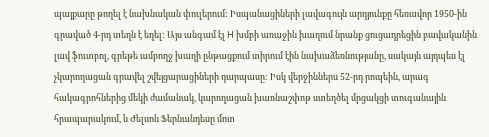պայքարը թողել է նախնական փուլերում: Իսպանացիների լավագույն արդյունքը հեռավոր 1950-ին գրաված 4-րդ տեղն է եղել: Այս անգամ էլ H խմբի առաջին խաղում նրանք ցուցադրեցին բավականին լավ ֆուտբոլ, գրեթե ամբողջ խաղի ընթացքում տիրում էին նախաձեռնությանը, սակայն այդպես էլ չկարողացան գրավել շվեյցարացիների դարպասը: Իսկ վերջիններս 52-րդ րոպեին, արագ հակագրոհներից մեկի ժամանակ, կարողացան խառնաշփոթ ստեղծել մրցակցի տուգանային հրապարակում, և Ժելսոն Ֆերնանդեսը մոտ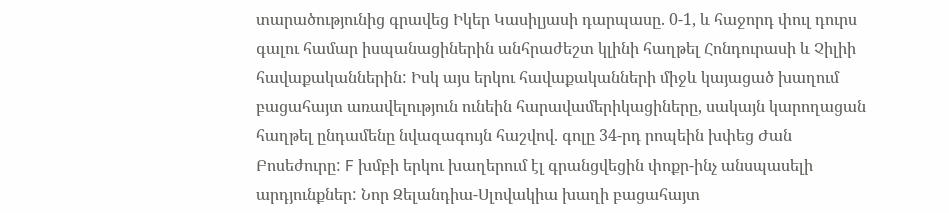տարածությունից գրավեց Իկեր Կասիլյասի դարպասը. 0-1, և հաջորդ փուլ դուրս գալու համար իսպանացիներին անհրաժեշտ կլինի հաղթել Հոնդուրասի և Չիլիի հավաքականներին: Իսկ այս երկու հավաքականների միջև կայացած խաղում բացահայտ առավելություն ունեին հարավամերիկացիները, սակայն կարողացան հաղթել ընդամենը նվազագույն հաշվով. գոլը 34-րդ րոպեին խփեց Ժան Բոսեժուրը: F խմբի երկու խաղերում էլ գրանցվեցին փոքր-ինչ անսպասելի արդյունքներ: Նոր Զելանդիա-Սլովակիա խաղի բացահայտ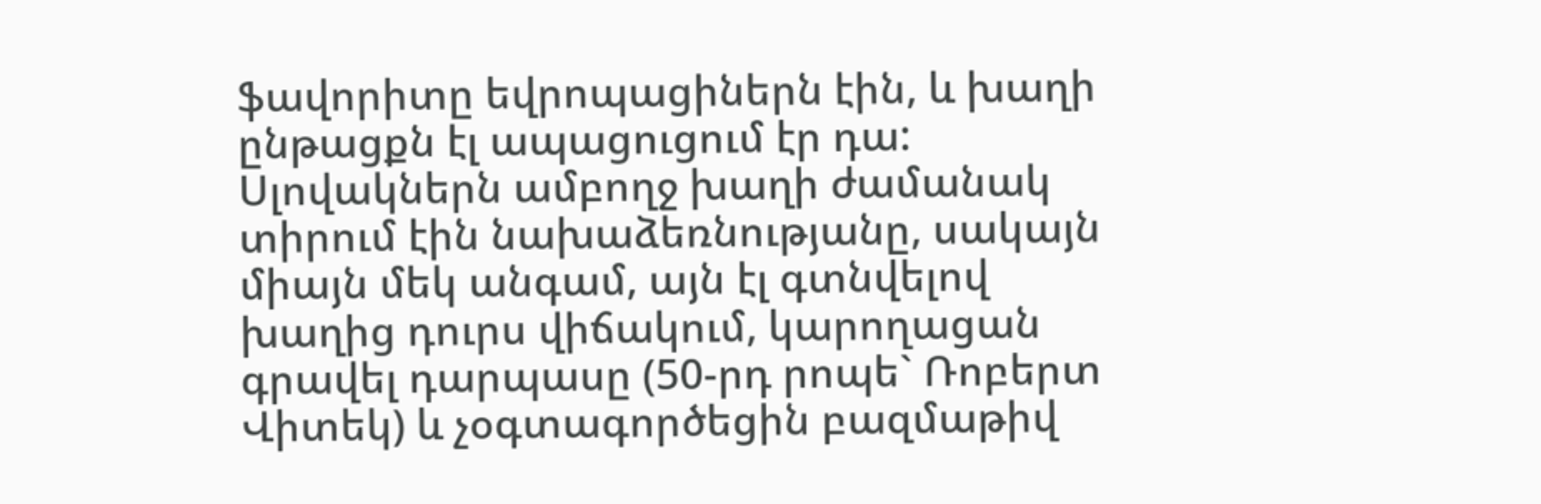ֆավորիտը եվրոպացիներն էին, և խաղի ընթացքն էլ ապացուցում էր դա: Սլովակներն ամբողջ խաղի ժամանակ տիրում էին նախաձեռնությանը, սակայն միայն մեկ անգամ, այն էլ գտնվելով խաղից դուրս վիճակում, կարողացան գրավել դարպասը (50-րդ րոպե` Ռոբերտ Վիտեկ) և չօգտագործեցին բազմաթիվ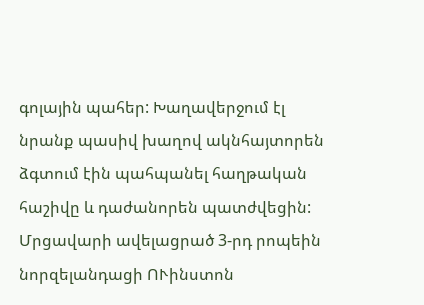գոլային պահեր: Խաղավերջում էլ նրանք պասիվ խաղով ակնհայտորեն ձգտում էին պահպանել հաղթական հաշիվը և դաժանորեն պատժվեցին: Մրցավարի ավելացրած 3-րդ րոպեին նորզելանդացի ՈՒինստոն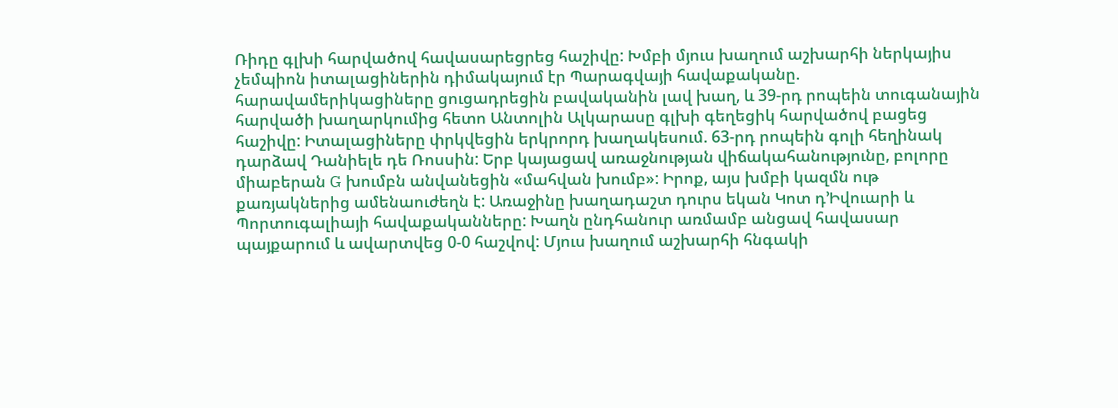Ռիդը գլխի հարվածով հավասարեցրեց հաշիվը: Խմբի մյուս խաղում աշխարհի ներկայիս չեմպիոն իտալացիներին դիմակայում էր Պարագվայի հավաքականը. հարավամերիկացիները ցուցադրեցին բավականին լավ խաղ, և 39-րդ րոպեին տուգանային հարվածի խաղարկումից հետո Անտոլին Ալկարասը գլխի գեղեցիկ հարվածով բացեց հաշիվը: Իտալացիները փրկվեցին երկրորդ խաղակեսում. 63-րդ րոպեին գոլի հեղինակ դարձավ Դանիելե դե Ռոսսին: Երբ կայացավ առաջնության վիճակահանությունը, բոլորը միաբերան G խումբն անվանեցին «մահվան խումբ»: Իրոք, այս խմբի կազմն ութ քառյակներից ամենաուժեղն է: Առաջինը խաղադաշտ դուրս եկան Կոտ դ’Իվուարի և Պորտուգալիայի հավաքականները: Խաղն ընդհանուր առմամբ անցավ հավասար պայքարում և ավարտվեց 0-0 հաշվով: Մյուս խաղում աշխարհի հնգակի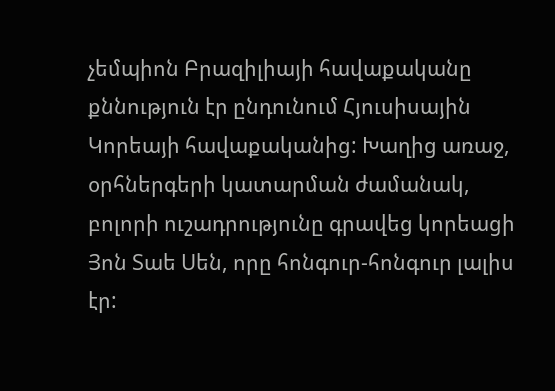չեմպիոն Բրազիլիայի հավաքականը քննություն էր ընդունում Հյուսիսային Կորեայի հավաքականից: Խաղից առաջ, օրհներգերի կատարման ժամանակ, բոլորի ուշադրությունը գրավեց կորեացի Յոն Տաե Սեն, որը հոնգուր-հոնգուր լալիս էր: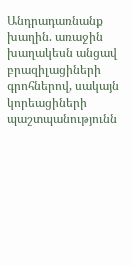Անդրադառնանք խաղին. առաջին խաղակեսն անցավ բրազիլացիների գրոհներով, սակայն կորեացիների պաշտպանությունն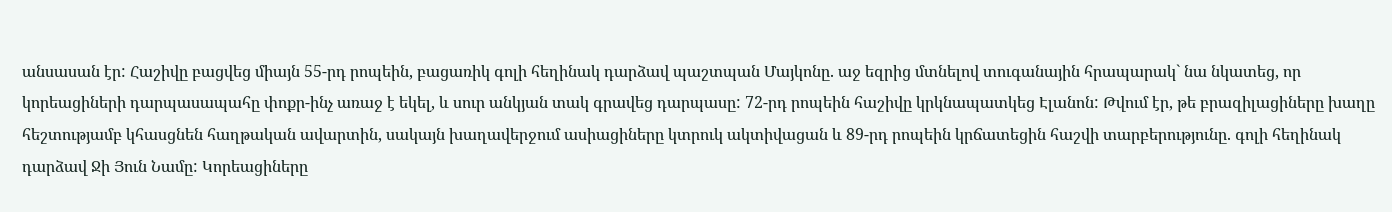անսասան էր: Հաշիվը բացվեց միայն 55-րդ րոպեին, բացառիկ գոլի հեղինակ դարձավ պաշտպան Մայկոնը. աջ եզրից մտնելով տուգանային հրապարակ` նա նկատեց, որ կորեացիների դարպասապահը փոքր-ինչ առաջ է եկել, և սուր անկյան տակ գրավեց դարպասը: 72-րդ րոպեին հաշիվը կրկնապատկեց Էլանոն: Թվում էր, թե բրազիլացիները խաղը հեշտությամբ կհասցնեն հաղթական ավարտին, սակայն խաղավերջում ասիացիները կտրուկ ակտիվացան և 89-րդ րոպեին կրճատեցին հաշվի տարբերությունը. գոլի հեղինակ դարձավ Ջի Յուն Նամը: Կորեացիները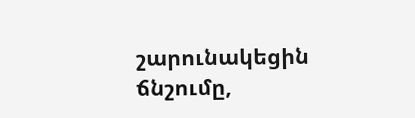շարունակեցին ճնշումը,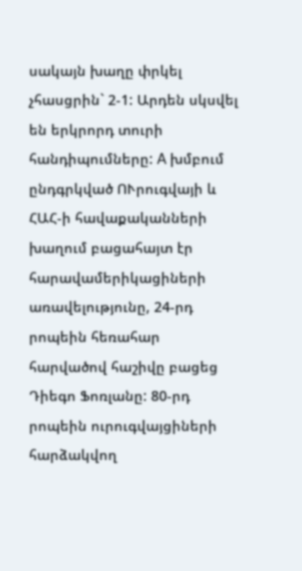սակայն խաղը փրկել չհասցրին` 2-1: Արդեն սկսվել են երկրորդ տուրի հանդիպումները: A խմբում ընդգրկված ՈՒրուգվայի և ՀԱՀ-ի հավաքականների խաղում բացահայտ էր հարավամերիկացիների առավելությունը, 24-րդ րոպեին հեռահար հարվածով հաշիվը բացեց Դիեգո Ֆոռլանը: 80-րդ րոպեին ուրուգվայցիների հարձակվող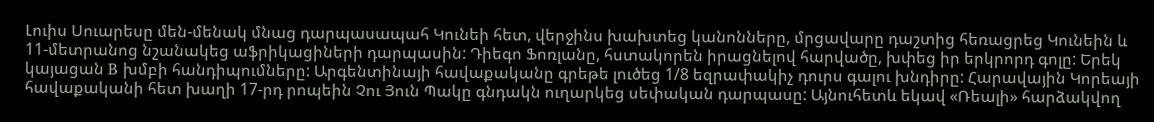Լուիս Սուարեսը մեն-մենակ մնաց դարպասապահ Կունեի հետ, վերջինս խախտեց կանոնները, մրցավարը դաշտից հեռացրեց Կունեին և 11-մետրանոց նշանակեց աֆրիկացիների դարպասին: Դիեգո Ֆոռլանը, հստակորեն իրացնելով հարվածը, խփեց իր երկրորդ գոլը: Երեկ կայացան B խմբի հանդիպումները: Արգենտինայի հավաքականը գրեթե լուծեց 1/8 եզրափակիչ դուրս գալու խնդիրը: Հարավային Կորեայի հավաքականի հետ խաղի 17-րդ րոպեին Չու Յուն Պակը գնդակն ուղարկեց սեփական դարպասը: Այնուհետև եկավ «Ռեալի» հարձակվող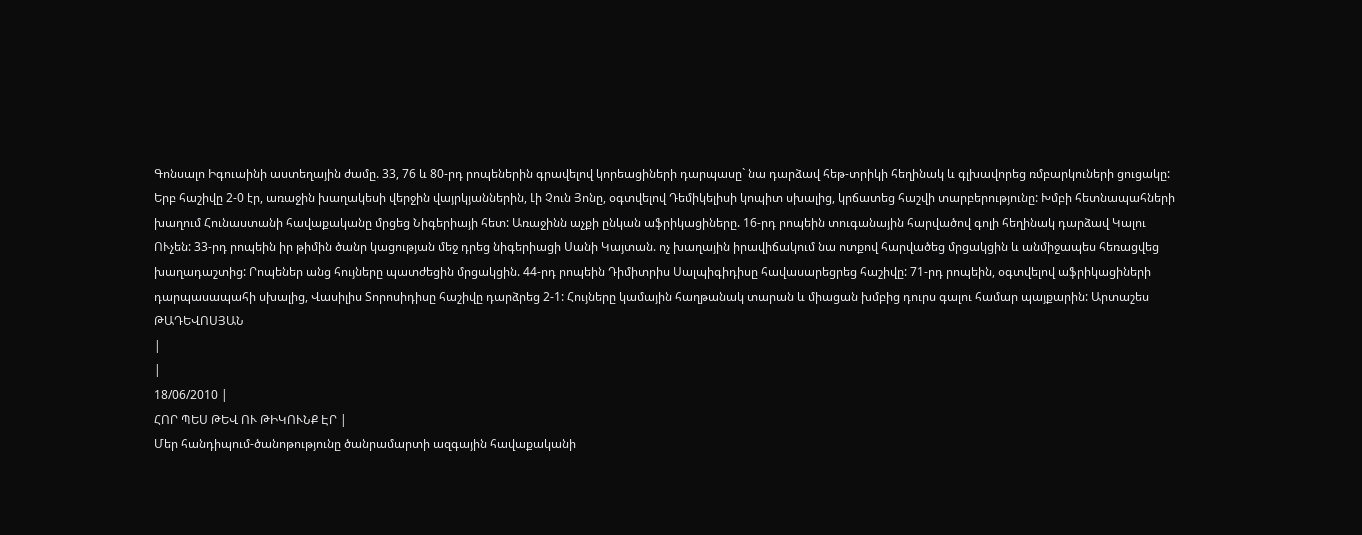Գոնսալո Իգուաինի աստեղային ժամը. 33, 76 և 80-րդ րոպեներին գրավելով կորեացիների դարպասը` նա դարձավ հեթ-տրիկի հեղինակ և գլխավորեց ռմբարկուների ցուցակը: Երբ հաշիվը 2-0 էր, առաջին խաղակեսի վերջին վայրկյաններին, Լի Չուն Յոնը, օգտվելով Դեմիկելիսի կոպիտ սխալից, կրճատեց հաշվի տարբերությունը: Խմբի հետնապահների խաղում Հունաստանի հավաքականը մրցեց Նիգերիայի հետ: Առաջինն աչքի ընկան աֆրիկացիները. 16-րդ րոպեին տուգանային հարվածով գոլի հեղինակ դարձավ Կալու ՈՒչեն: 33-րդ րոպեին իր թիմին ծանր կացության մեջ դրեց նիգերիացի Սանի Կայտան. ոչ խաղային իրավիճակում նա ոտքով հարվածեց մրցակցին և անմիջապես հեռացվեց խաղադաշտից: Րոպեներ անց հույները պատժեցին մրցակցին. 44-րդ րոպեին Դիմիտրիս Սալպիգիդիսը հավասարեցրեց հաշիվը: 71-րդ րոպեին, օգտվելով աֆրիկացիների դարպասապահի սխալից, Վասիլիս Տորոսիդիսը հաշիվը դարձրեց 2-1: Հույները կամային հաղթանակ տարան և միացան խմբից դուրս գալու համար պայքարին: Արտաշես ԹԱԴԵՎՈՍՅԱՆ
|
|
18/06/2010 |
ՀՈՐ ՊԵՍ ԹԵՎ ՈՒ ԹԻԿՈՒՆՔ ԷՐ |
Մեր հանդիպում-ծանոթությունը ծանրամարտի ազգային հավաքականի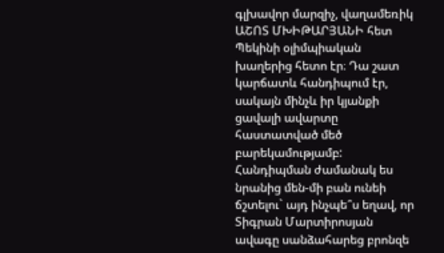գլխավոր մարզիչ, վաղամեռիկ ԱՇՈՏ ՄԽԻԹԱՐՅԱՆԻ հետ Պեկինի օլիմպիական խաղերից հետո էր։ Դա շատ կարճատև հանդիպում էր, սակայն մինչև իր կյանքի ցավալի ավարտը հաստատված մեծ բարեկամությամբ: Հանդիպման ժամանակ ես նրանից մեն-մի բան ունեի ճշտելու` այդ ինչպե՞ս եղավ, որ Տիգրան Մարտիրոսյան ավագը սանձահարեց բրոնզե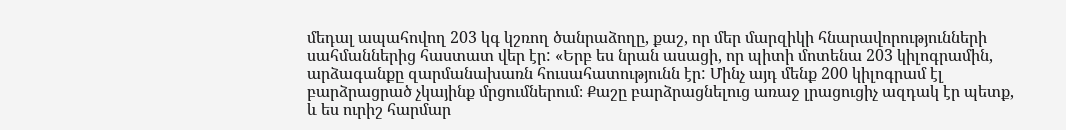մեդալ ապահովող 203 կգ կշռող ծանրաձողը, քաշ, որ մեր մարզիկի հնարավորությունների սահմաններից հաստատ վեր էր: «Երբ ես նրան ասացի, որ պիտի մոտենա 203 կիլոգրամին, արձագանքը զարմանախառն հուսահատությունն էր: Մինչ այդ մենք 200 կիլոգրամ էլ բարձրացրած չկայինք մրցումներում։ Քաշը բարձրացնելուց առաջ լրացուցիչ ազդակ էր պետք, և ես ուրիշ հարմար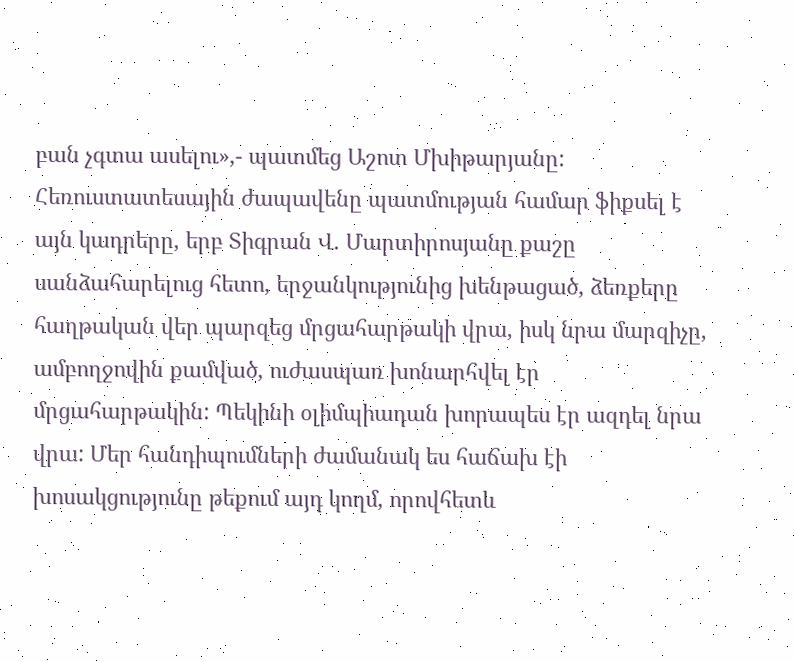բան չգտա ասելու»,- պատմեց Աշոտ Մխիթարյանը: Հեռուստատեսային ժապավենը պատմության համար ֆիքսել է այն կադրերը, երբ Տիգրան Վ. Մարտիրոսյանը քաշը սանձահարելուց հետո, երջանկությունից խենթացած, ձեռքերը հաղթական վեր պարզեց մրցահարթակի վրա, իսկ նրա մարզիչը, ամբողջովին քամված, ուժասպառ խոնարհվել էր մրցահարթակին: Պեկինի օլիմպիադան խորապես էր ազդել նրա վրա: Մեր հանդիպումների ժամանակ ես հաճախ էի խոսակցությունը թեքում այդ կողմ, որովհետև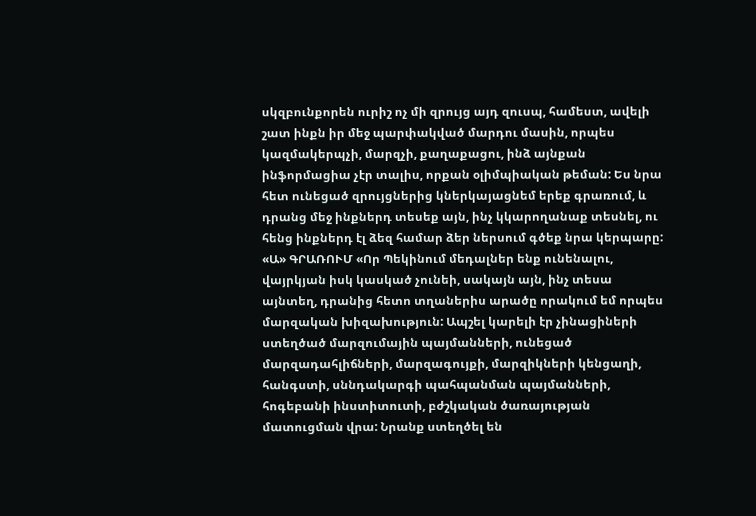սկզբունքորեն ուրիշ ոչ մի զրույց այդ զուսպ, համեստ, ավելի շատ ինքն իր մեջ պարփակված մարդու մասին, որպես կազմակերպչի, մարզչի, քաղաքացու, ինձ այնքան ինֆորմացիա չէր տալիս, որքան օլիմպիական թեման: Ես նրա հետ ունեցած զրույցներից կներկայացնեմ երեք գրառում, և դրանց մեջ ինքներդ տեսեք այն, ինչ կկարողանաք տեսնել, ու հենց ինքներդ էլ ձեզ համար ձեր ներսում գծեք նրա կերպարը: «Ա» ԳՐԱՌՈՒՄ «Որ Պեկինում մեդալներ ենք ունենալու, վայրկյան իսկ կասկած չունեի, սակայն այն, ինչ տեսա այնտեղ, դրանից հետո տղաներիս արածը որակում եմ որպես մարզական խիզախություն: Ապշել կարելի էր չինացիների ստեղծած մարզումային պայմանների, ունեցած մարզադահլիճների, մարզագույքի, մարզիկների կենցաղի, հանգստի, սննդակարգի պահպանման պայմանների, հոգեբանի ինստիտուտի, բժշկական ծառայության մատուցման վրա: Նրանք ստեղծել են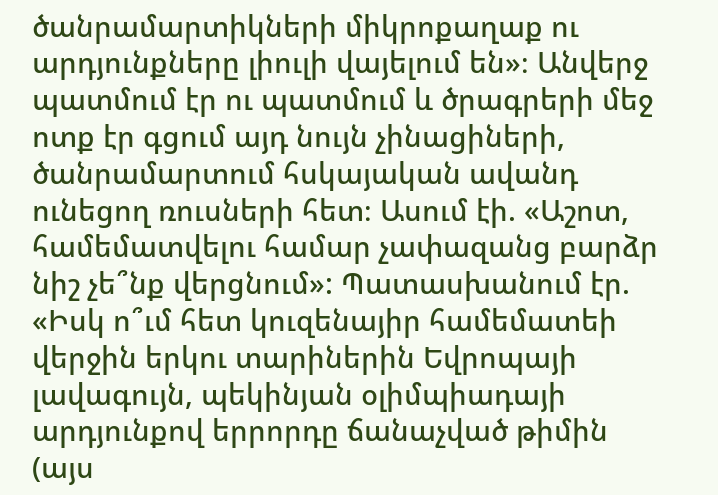ծանրամարտիկների միկրոքաղաք ու արդյունքները լիուլի վայելում են»։ Անվերջ պատմում էր ու պատմում և ծրագրերի մեջ ոտք էր գցում այդ նույն չինացիների, ծանրամարտում հսկայական ավանդ ունեցող ռուսների հետ։ Ասում էի. «Աշոտ, համեմատվելու համար չափազանց բարձր նիշ չե՞նք վերցնում»: Պատասխանում էր. «Իսկ ո՞ւմ հետ կուզենայիր համեմատեի վերջին երկու տարիներին Եվրոպայի լավագույն, պեկինյան օլիմպիադայի արդյունքով երրորդը ճանաչված թիմին (այս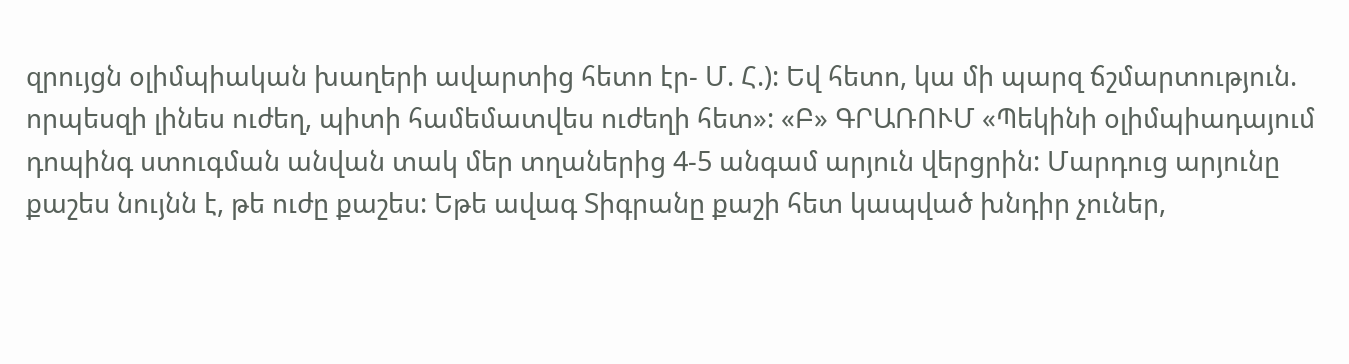զրույցն օլիմպիական խաղերի ավարտից հետո էր- Մ. Հ.): Եվ հետո, կա մի պարզ ճշմարտություն. որպեսզի լինես ուժեղ, պիտի համեմատվես ուժեղի հետ»: «Բ» ԳՐԱՌՈՒՄ «Պեկինի օլիմպիադայում դոպինգ ստուգման անվան տակ մեր տղաներից 4-5 անգամ արյուն վերցրին: Մարդուց արյունը քաշես նույնն է, թե ուժը քաշես: Եթե ավագ Տիգրանը քաշի հետ կապված խնդիր չուներ,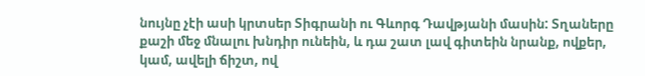նույնը չէի ասի կրտսեր Տիգրանի ու Գևորգ Դավթյանի մասին: Տղաները քաշի մեջ մնալու խնդիր ունեին, և դա շատ լավ գիտեին նրանք, ովքեր, կամ, ավելի ճիշտ, ով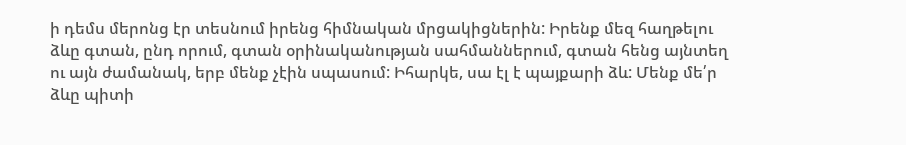ի դեմս մերոնց էր տեսնում իրենց հիմնական մրցակիցներին: Իրենք մեզ հաղթելու ձևը գտան, ընդ որում, գտան օրինականության սահմաններում, գտան հենց այնտեղ ու այն ժամանակ, երբ մենք չէին սպասում: Իհարկե, սա էլ է պայքարի ձև: Մենք մե՛ր ձևը պիտի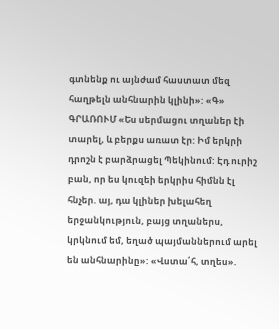գտնենք ու այնժամ հաստատ մեզ հաղթելն անհնարին կլինի»: «Գ» ԳՐԱՌՈՒՄ «Ես սերմացու տղաներ էի տարել, և բերքս առատ էր: Իմ երկրի դրոշն է բարձրացել Պեկինում: Էդ ուրիշ բան, որ ես կուզեի երկրիս հիմնն էլ հնչեր. այ, դա կլիներ խելահեղ երջանկություն, բայց տղաներս, կրկնում եմ, եղած պայմաններում արել են անհնարինը»: «Վստա՛հ, տղես».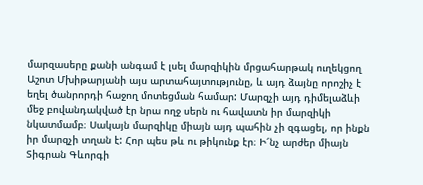մարզասերը քանի անգամ է լսել մարզիկին մրցահարթակ ուղեկցող Աշոտ Մխիթարյանի այս արտահայտությունը, և այդ ձայնը որոշիչ է եղել ծանրորդի հաջող մոտեցման համար: Մարզչի այդ դիմելաձևի մեջ բովանդակված էր նրա ողջ սերն ու հավատն իր մարզիկի նկատմամբ։ Սակայն մարզիկը միայն այդ պահին չի զգացել, որ ինքն իր մարզչի տղան է: Հոր պես թև ու թիկունք էր։ Ի՜նչ արժեր միայն Տիգրան Գևորգի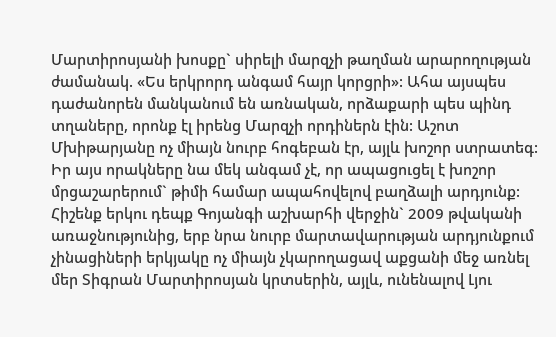Մարտիրոսյանի խոսքը` սիրելի մարզչի թաղման արարողության ժամանակ. «Ես երկրորդ անգամ հայր կորցրի»: Ահա այսպես դաժանորեն մանկանում են առնական, որձաքարի պես պինդ տղաները, որոնք էլ իրենց Մարզչի որդիներն էին: Աշոտ Մխիթարյանը ոչ միայն նուրբ հոգեբան էր, այլև խոշոր ստրատեգ: Իր այս որակները նա մեկ անգամ չէ, որ ապացուցել է խոշոր մրցաշարերում` թիմի համար ապահովելով բաղձալի արդյունք: Հիշենք երկու դեպք Գոյանգի աշխարհի վերջին` 2009 թվականի առաջնությունից, երբ նրա նուրբ մարտավարության արդյունքում չինացիների երկյակը ոչ միայն չկարողացավ աքցանի մեջ առնել մեր Տիգրան Մարտիրոսյան կրտսերին, այլև, ունենալով Լյու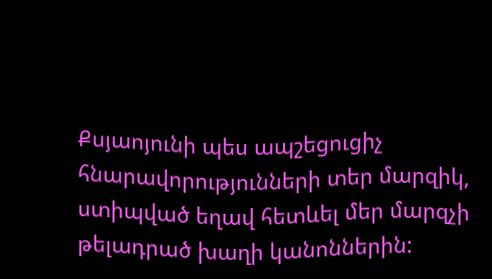Քսյաոյունի պես ապշեցուցիչ հնարավորությունների տեր մարզիկ, ստիպված եղավ հետևել մեր մարզչի թելադրած խաղի կանոններին: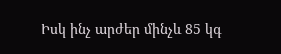Իսկ ինչ արժեր մինչև 85 կգ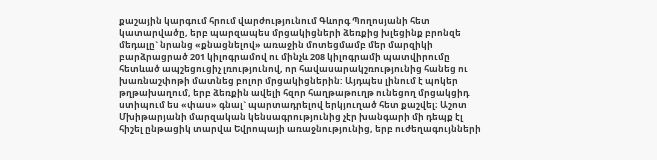քաշային կարգում հրում վարժությունում Գևորգ Պողոսյանի հետ կատարվածը, երբ պարզապես մրցակիցների ձեռքից խլեցինք բրոնզե մեդալը` նրանց «քնացնելով» առաջին մոտեցմամբ մեր մարզիկի բարձրացրած 201 կիլոգրամով ու մինչև 208 կիլոգրամի պատվիրումը հետևած ապշեցուցիչ լռությունով, որ հավասարակշռությունից հանեց ու խառնաշփոթի մատնեց բոլոր մրցակիցներին: Այդպես լինում է պոկեր թղթախաղում, երբ ձեռքին ավելի հզոր հաղթաթուղթ ունեցող մրցակցիդ ստիպում ես «փաս» գնալ` պարտադրելով երկյուղած հետ քաշվել։ Աշոտ Մխիթարյանի մարզական կենսագրությունից չէր խանգարի մի դեպք էլ հիշել ընթացիկ տարվա Եվրոպայի առաջնությունից, երբ ուժեղագույնների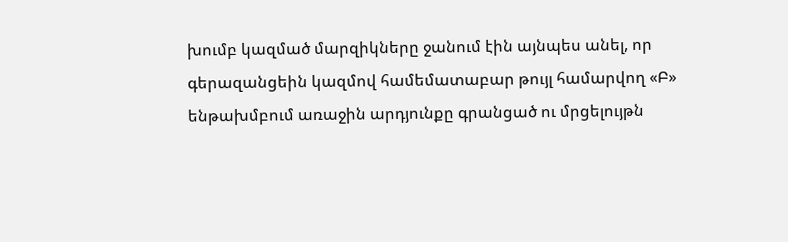խումբ կազմած մարզիկները ջանում էին այնպես անել, որ գերազանցեին կազմով համեմատաբար թույլ համարվող «Բ» ենթախմբում առաջին արդյունքը գրանցած ու մրցելույթն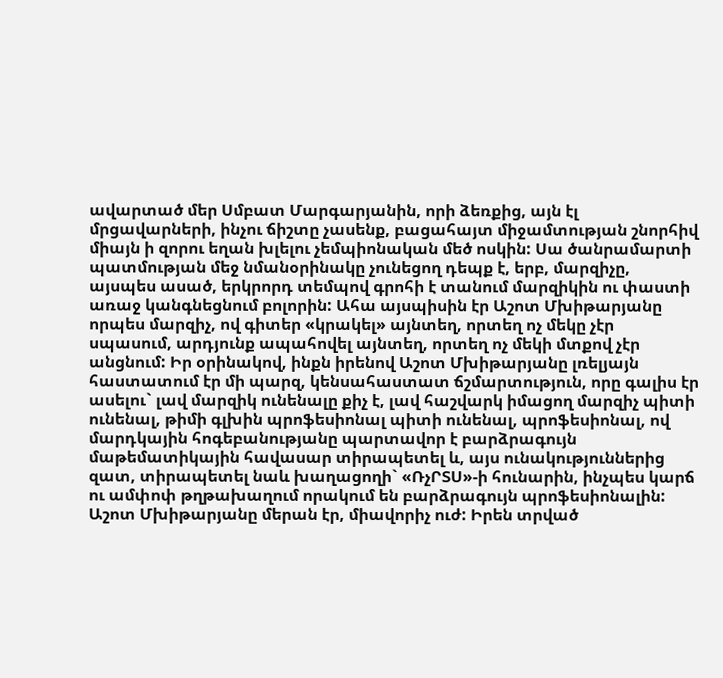ավարտած մեր Սմբատ Մարգարյանին, որի ձեռքից, այն էլ մրցավարների, ինչու ճիշտը չասենք, բացահայտ միջամտության շնորհիվ միայն ի զորու եղան խլելու չեմպիոնական մեծ ոսկին: Սա ծանրամարտի պատմության մեջ նմանօրինակը չունեցող դեպք է, երբ, մարզիչը, այսպես ասած, երկրորդ տեմպով գրոհի է տանում մարզիկին ու փաստի առաջ կանգնեցնում բոլորին: Ահա այսպիսին էր Աշոտ Մխիթարյանը որպես մարզիչ, ով գիտեր «կրակել» այնտեղ, որտեղ ոչ մեկը չէր սպասում, արդյունք ապահովել այնտեղ, որտեղ ոչ մեկի մտքով չէր անցնում: Իր օրինակով, ինքն իրենով Աշոտ Մխիթարյանը լռելյայն հաստատում էր մի պարզ, կենսահաստատ ճշմարտություն, որը գալիս էր ասելու` լավ մարզիկ ունենալը քիչ է, լավ հաշվարկ իմացող մարզիչ պիտի ունենալ, թիմի գլխին պրոֆեսիոնալ պիտի ունենալ, պրոֆեսիոնալ, ով մարդկային հոգեբանությանը պարտավոր է բարձրագույն մաթեմատիկային հավասար տիրապետել և, այս ունակություններից զատ, տիրապետել նաև խաղացողի` «ՌչՐՏՍ»-ի հունարին, ինչպես կարճ ու ամփոփ թղթախաղում որակում են բարձրագույն պրոֆեսիոնալին: Աշոտ Մխիթարյանը մերան էր, միավորիչ ուժ: Իրեն տրված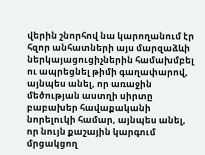վերին շնորհով նա կարողանում էր հզոր անհատների այս մարզաձևի ներկայացուցիչներին համախմբել ու ապրեցնել թիմի գաղափարով, այնպես անել, որ առաջին մեծության աստղի սիրտը բաբախեր հավաքականի նորելուկի համար, այնպես անել, որ նույն քաշային կարգում մրցակցող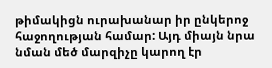թիմակիցն ուրախանար իր ընկերոջ հաջողության համար: Այդ միայն նրա նման մեծ մարզիչը կարող էր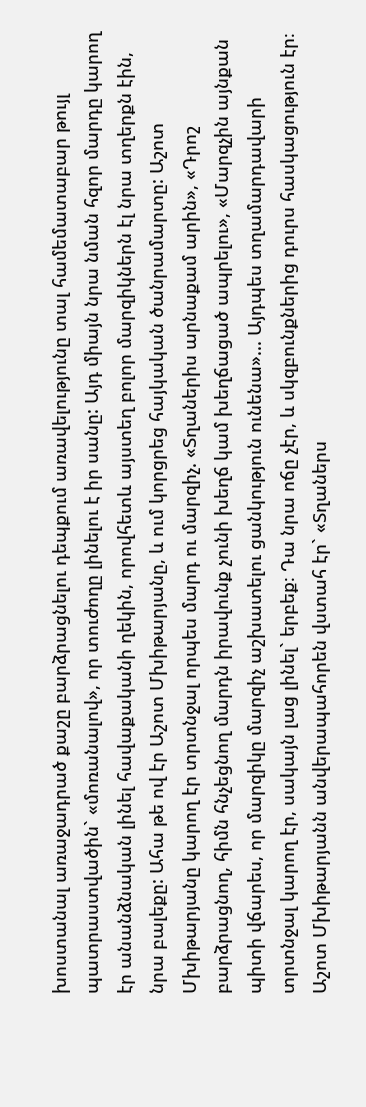խոստանալ առաջադրած քաշը բարձրացնելու դեպքում առավելությունը տալ համեմատաբար թույլ պատրաստվածին` «մոռանալով», որ տուժողը լինելու է իր սանը: Այդ միայն նրա նման հզոր մարդը կարող էր անանձնական լինել հավաքականի ղեկին, որովհետև այստեղ բոլոր մարզիկներն էլ նրա տղերքն էին, նրա բալեքը: Ահա թե ով էր Աշոտ Մխիթարյանը, և ում կորցրեց հայկական ծանրամարտը: Աշոտ Մխիթարյանը կարող էր տրտնջալ որպես մարդ ու մարզիչ. «Տղաներիս արնաքամ արին», «Դրոշ բարձրացնող, հիմն հնչեցնող մարդն իրավունք չունի խեղճ կամ խեղճացած ապրելու», «Մարզչին այնքան պիտի վճարես, որ մարզիկը մարզիչ աշխատելու ցանկություն ունենա»... Այդպես տղամարդավարի տրտնջալ կարող էր, սակայն լաց լինել` երբեք։ Դա նրա ոճը չէր, և սկզբունքներից դուրս հասկացություն էր։ Աշոտ Մխիթարյանն անվերապահորեն վստահ էր` «Տղաներս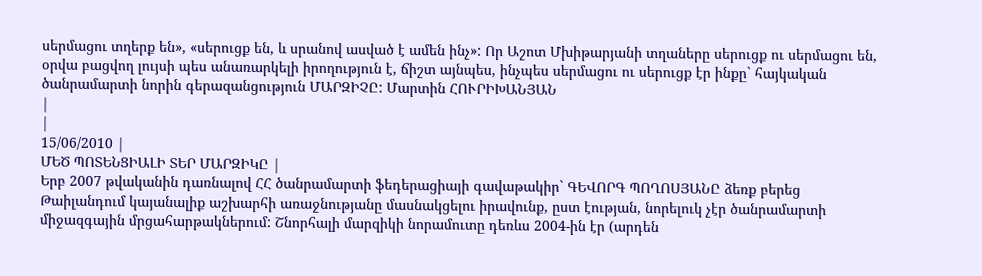սերմացու տղերք են», «սերուցք են, և սրանով ասված է ամեն ինչ»: Որ Աշոտ Մխիթարյանի տղաները սերուցք ու սերմացու են, օրվա բացվող լույսի պես անառարկելի իրողություն է, ճիշտ այնպես, ինչպես սերմացու ու սերուցք էր ինքը` հայկական ծանրամարտի նորին գերազանցություն ՄԱՐԶԻՉԸ: Մարտին ՀՈՒՐԻԽԱՆՅԱՆ
|
|
15/06/2010 |
ՄԵԾ ՊՈՏԵՆՑԻԱԼԻ ՏԵՐ ՄԱՐԶԻԿԸ |
Երբ 2007 թվականին դառնալով ՀՀ ծանրամարտի ֆեդերացիայի գավաթակիր` ԳԵՎՈՐԳ ՊՈՂՈՍՅԱՆԸ ձեռք բերեց Թաիլանդում կայանալիք աշխարհի առաջնությանը մասնակցելու իրավունք, ըստ էության, նորելուկ չէր ծանրամարտի միջազգային մրցահարթակներում: Շնորհալի մարզիկի նորամուտը դեռևս 2004-ին էր (արդեն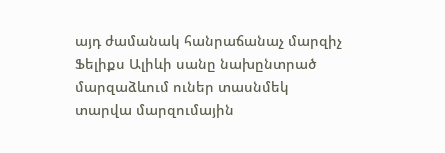այդ ժամանակ հանրաճանաչ մարզիչ Ֆելիքս Ալիևի սանը նախընտրած մարզաձևում ուներ տասնմեկ տարվա մարզումային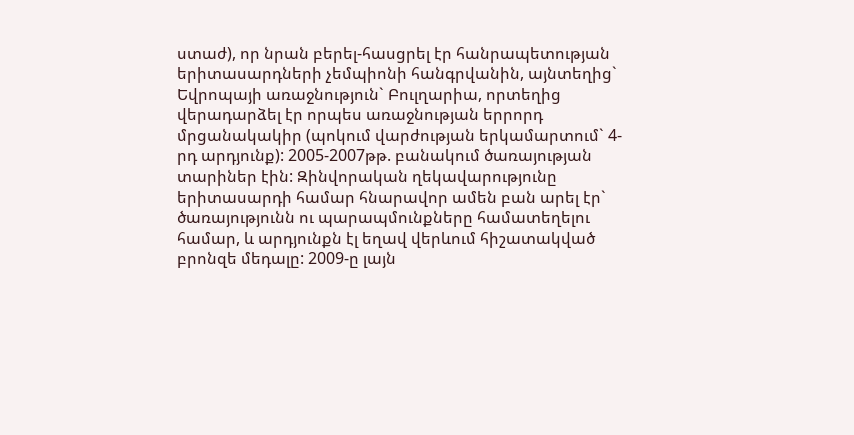ստաժ), որ նրան բերել-հասցրել էր հանրապետության երիտասարդների չեմպիոնի հանգրվանին, այնտեղից` Եվրոպայի առաջնություն` Բուլղարիա, որտեղից վերադարձել էր որպես առաջնության երրորդ մրցանակակիր (պոկում վարժության երկամարտում` 4-րդ արդյունք): 2005-2007թթ. բանակում ծառայության տարիներ էին: Զինվորական ղեկավարությունը երիտասարդի համար հնարավոր ամեն բան արել էր` ծառայությունն ու պարապմունքները համատեղելու համար, և արդյունքն էլ եղավ վերևում հիշատակված բրոնզե մեդալը: 2009-ը լայն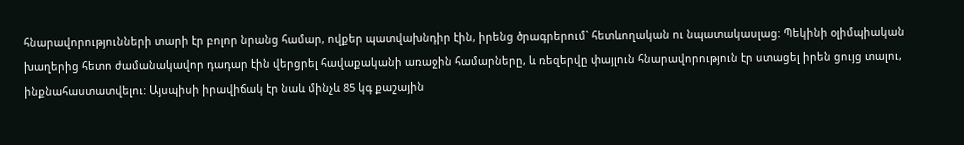հնարավորությունների տարի էր բոլոր նրանց համար, ովքեր պատվախնդիր էին, իրենց ծրագրերում` հետևողական ու նպատակասլաց: Պեկինի օլիմպիական խաղերից հետո ժամանակավոր դադար էին վերցրել հավաքականի առաջին համարները, և ռեզերվը փայլուն հնարավորություն էր ստացել իրեն ցույց տալու, ինքնահաստատվելու: Այսպիսի իրավիճակ էր նաև մինչև 85 կգ քաշային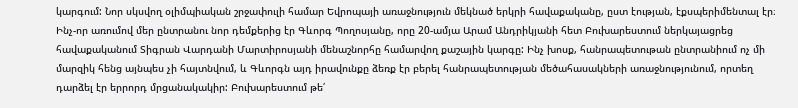կարգում: Նոր սկսվող օլիմպիական շրջափուլի համար Եվրոպայի առաջնություն մեկնած երկրի հավաքականը, ըստ էության, էքսպերիմենտալ էր։ Ինչ-որ առումով մեր ընտրանու նոր դեմքերից էր Գևորգ Պողոսյանը, որը 20-ամյա Արամ Անդրիկյանի հետ Բուխարեստում ներկայացրեց հավաքականում Տիգրան Վարդանի Մարտիրոսյանի մենաշնորհը համարվող քաշային կարգը: Ինչ խոսք, հանրապետութան ընտրանիում ոչ մի մարզիկ հենց այնպես չի հայտնվում, և Գևորգն այդ իրավունքը ձեռք էր բերել հանրապետության մեծահասակների առաջնությունում, որտեղ դարձել էր երրորդ մրցանակակիր: Բուխարեստում թե՛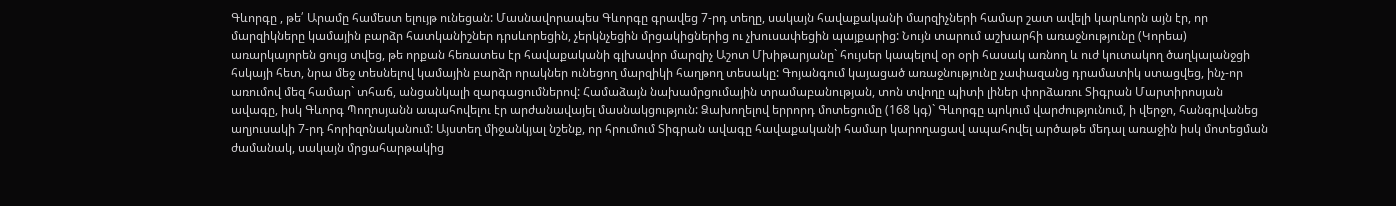Գևորգը , թե՛ Արամը համեստ ելույթ ունեցան: Մասնավորապես Գևորգը գրավեց 7-րդ տեղը, սակայն հավաքականի մարզիչների համար շատ ավելի կարևորն այն էր, որ մարզիկները կամային բարձր հատկանիշներ դրսևորեցին, չերկնչեցին մրցակիցներից ու չխուսափեցին պայքարից: Նույն տարում աշխարհի առաջնությունը (Կորեա) առարկայորեն ցույց տվեց, թե որքան հեռատես էր հավաքականի գլխավոր մարզիչ Աշոտ Մխիթարյանը` հույսեր կապելով օր օրի հասակ առնող և ուժ կուտակող ծաղկալանջցի հսկայի հետ, նրա մեջ տեսնելով կամային բարձր որակներ ունեցող մարզիկի հաղթող տեսակը: Գոյանգում կայացած առաջնությունը չափազանց դրամատիկ ստացվեց, ինչ-որ առումով մեզ համար` տհաճ, անցանկալի զարգացումներով: Համաձայն նախամրցումային տրամաբանության, տոն տվողը պիտի լիներ փորձառու Տիգրան Մարտիրոսյան ավագը, իսկ Գևորգ Պողոսյանն ապահովելու էր արժանավայել մասնակցություն: Ձախողելով երրորդ մոտեցումը (168 կգ)` Գևորգը պոկում վարժությունում, ի վերջո, հանգրվանեց աղյուսակի 7-րդ հորիզոնականում: Այստեղ միջանկյալ նշենք, որ հրումում Տիգրան ավագը հավաքականի համար կարողացավ ապահովել արծաթե մեդալ առաջին իսկ մոտեցման ժամանակ, սակայն մրցահարթակից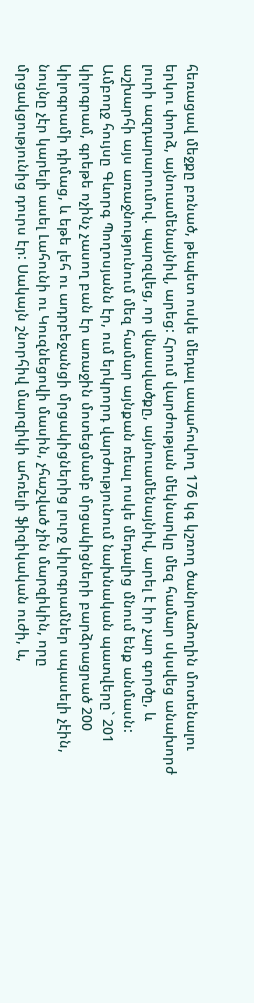հեռացավ մեջքը բռնած, թեպետ ոսկե մեդալ ապահովող 176 կգ կշռող ծանրաձողին մոտենալու երկու փորձ, այնուամենայնիվ, արեց: Հրում վարժության մեկնարկը մեզ համար սկսվեց անախորժ լուրի ազդարարումով. պարզվեց, որ վնասվածքը, այնուամենայնիվ, արել է իր չար գործը, և աշխարհի այս առաջնությունում մեզ համար այնքան ռեալ ոսկե մեդալից մնում ենք անմասն: Ամբողջ հույսը Գևորգ Պողոսյանն էր, ում երկրորդ վարժությունում նախնական պատվերը` 201 կիլոգրամ, գրեթե ոչինչ չասող բան էր առաջին մոտեցմամբ մրցակիցների բարձրացրած 200 կիլոգրամի դիմաց, և եթե լեհ ու ադրբեջանցի մրցակիցներից լուրջ կիլոգրամներ սպասելի չէին, նույնը չէր կարելի ասել Լահունի ու Կուզնեցովի մասին, չհաշված չին մարզիկին, որը մրցակցությունից դուրս էր: Սակայն շնորհիվ մարզիկի ահռելի ֆիզիկական ուժի, և,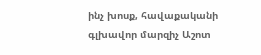ինչ խոսք, հավաքականի գլխավոր մարզիչ Աշոտ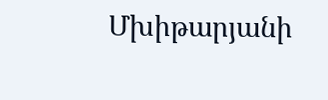Մխիթարյանի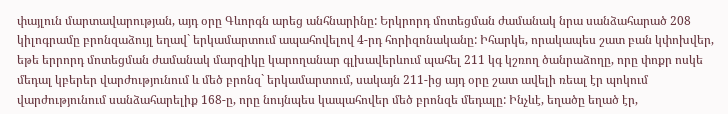փայլուն մարտավարության, այդ օրը Գևորգն արեց անհնարինը: Երկրորդ մոտեցման ժամանակ նրա սանձահարած 208 կիլոգրամը բրոնզաձույլ եղավ` երկամարտում ապահովելով 4-րդ հորիզոնականը: Իհարկե, որակապես շատ բան կփոխվեր, եթե երրորդ մոտեցման ժամանակ մարզիկը կարողանար գլխավերևում պահել 211 կգ կշռող ծանրաձողը, որը փոքր ոսկե մեդալ կբերեր վարժությունում և մեծ բրոնզ` երկամարտում, սակայն 211-ից այդ օրը շատ ավելի ռեալ էր պոկում վարժությունում սանձահարելիք 168-ը, որը նույնպես կապահովեր մեծ բրոնզե մեդալը: Ինչևէ, եղածը եղած էր,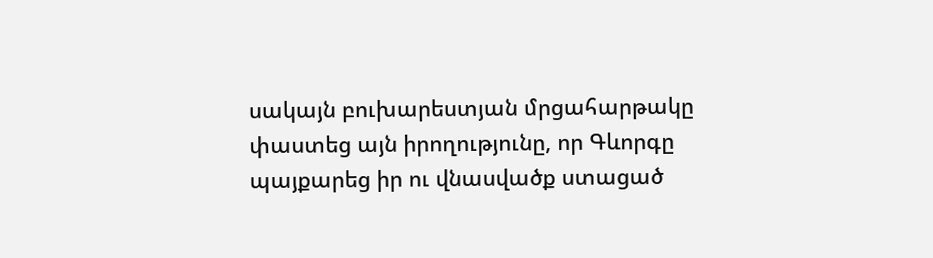սակայն բուխարեստյան մրցահարթակը փաստեց այն իրողությունը, որ Գևորգը պայքարեց իր ու վնասվածք ստացած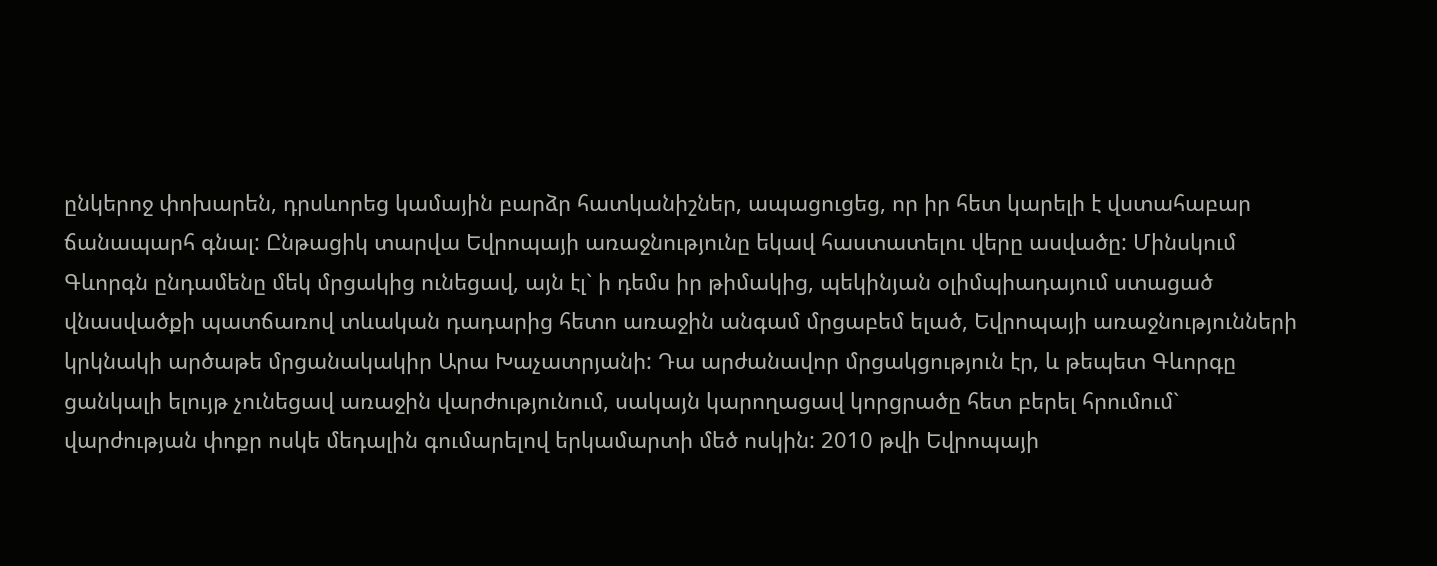ընկերոջ փոխարեն, դրսևորեց կամային բարձր հատկանիշներ, ապացուցեց, որ իր հետ կարելի է վստահաբար ճանապարհ գնալ: Ընթացիկ տարվա Եվրոպայի առաջնությունը եկավ հաստատելու վերը ասվածը: Մինսկում Գևորգն ընդամենը մեկ մրցակից ունեցավ, այն էլ` ի դեմս իր թիմակից, պեկինյան օլիմպիադայում ստացած վնասվածքի պատճառով տևական դադարից հետո առաջին անգամ մրցաբեմ ելած, Եվրոպայի առաջնությունների կրկնակի արծաթե մրցանակակիր Արա Խաչատրյանի: Դա արժանավոր մրցակցություն էր, և թեպետ Գևորգը ցանկալի ելույթ չունեցավ առաջին վարժությունում, սակայն կարողացավ կորցրածը հետ բերել հրումում` վարժության փոքր ոսկե մեդալին գումարելով երկամարտի մեծ ոսկին: 2010 թվի Եվրոպայի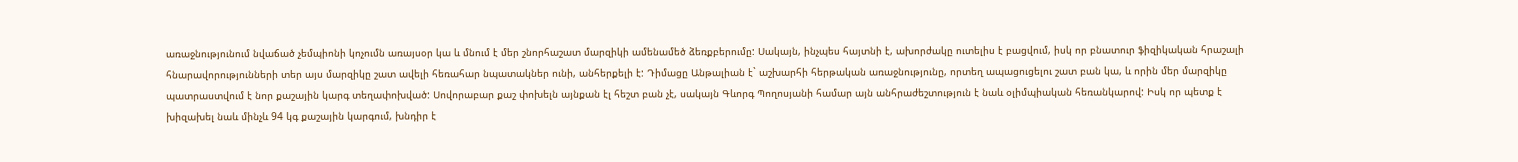առաջնությունում նվաճած չեմպիոնի կոչումն առայսօր կա և մնում է մեր շնորհաշատ մարզիկի ամենամեծ ձեռքբերումը: Սակայն, ինչպես հայտնի է, ախորժակը ուտելիս է բացվում, իսկ որ բնատուր ֆիզիկական հրաշալի հնարավորությունների տեր այս մարզիկը շատ ավելի հեռահար նպատակներ ունի, անհերքելի է: Դիմացը Անթալիան է` աշխարհի հերթական առաջնությունը, որտեղ ապացուցելու շատ բան կա, և որին մեր մարզիկը պատրաստվում է նոր քաշային կարգ տեղափոխված: Սովորաբար քաշ փոխելն այնքան էլ հեշտ բան չէ, սակայն Գևորգ Պողոսյանի համար այն անհրաժեշտություն է նաև օլիմպիական հեռանկարով: Իսկ որ պետք է խիզախել նաև մինչև 94 կգ քաշային կարգում, խնդիր է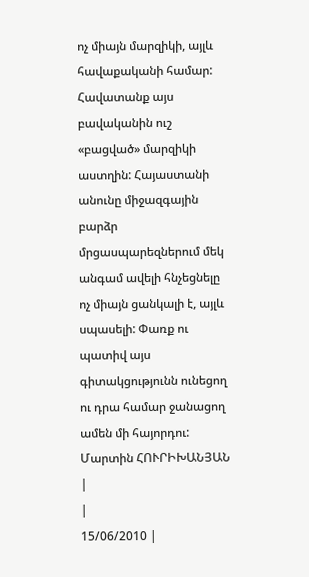ոչ միայն մարզիկի, այլև հավաքականի համար: Հավատանք այս բավականին ուշ «բացված» մարզիկի աստղին: Հայաստանի անունը միջազգային բարձր մրցասպարեզներում մեկ անգամ ավելի հնչեցնելը ոչ միայն ցանկալի է, այլև սպասելի: Փառք ու պատիվ այս գիտակցությունն ունեցող ու դրա համար ջանացող ամեն մի հայորդու: Մարտին ՀՈՒՐԻԽԱՆՅԱՆ
|
|
15/06/2010 |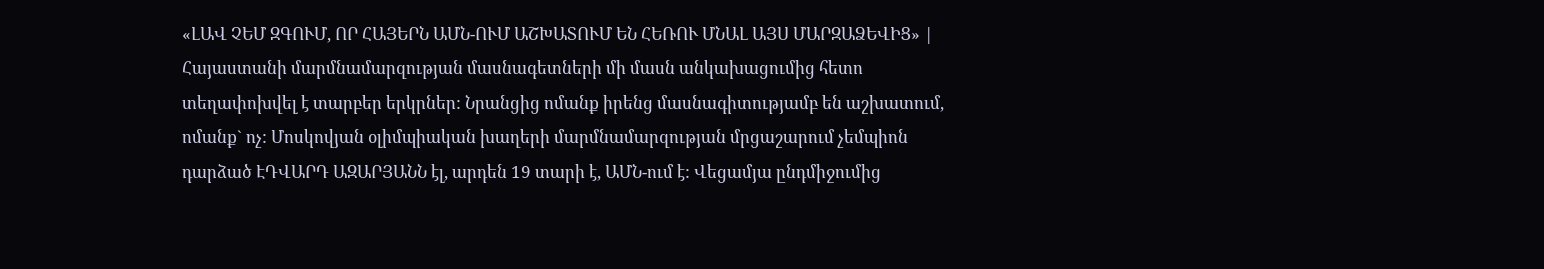«ԼԱՎ ՉԵՄ ԶԳՈՒՄ, ՈՐ ՀԱՅԵՐՆ ԱՄՆ-ՈՒՄ ԱՇԽԱՏՈՒՄ ԵՆ ՀԵՌՈՒ ՄՆԱԼ ԱՅՍ ՄԱՐԶԱՁԵՎԻՑ» |
Հայաստանի մարմնամարզության մասնագետների մի մասն անկախացումից հետո տեղափոխվել է տարբեր երկրներ: Նրանցից ոմանք իրենց մասնագիտությամբ են աշխատում, ոմանք` ոչ: Մոսկովյան օլիմպիական խաղերի մարմնամարզության մրցաշարում չեմպիոն դարձած ԷԴՎԱՐԴ ԱԶԱՐՅԱՆՆ էլ, արդեն 19 տարի է, ԱՄՆ-ում է: Վեցամյա ընդմիջումից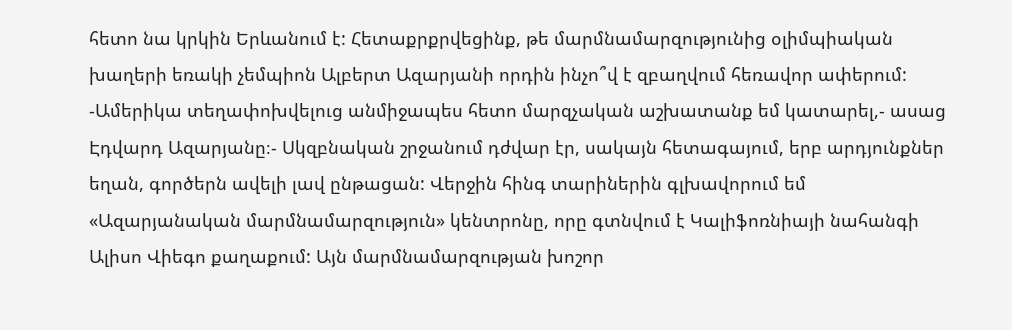հետո նա կրկին Երևանում է: Հետաքրքրվեցինք, թե մարմնամարզությունից օլիմպիական խաղերի եռակի չեմպիոն Ալբերտ Ազարյանի որդին ինչո՞վ է զբաղվում հեռավոր ափերում: -Ամերիկա տեղափոխվելուց անմիջապես հետո մարզչական աշխատանք եմ կատարել,- ասաց Էդվարդ Ազարյանը։- Սկզբնական շրջանում դժվար էր, սակայն հետագայում, երբ արդյունքներ եղան, գործերն ավելի լավ ընթացան: Վերջին հինգ տարիներին գլխավորում եմ «Ազարյանական մարմնամարզություն» կենտրոնը, որը գտնվում է Կալիֆոռնիայի նահանգի Ալիսո Վիեգո քաղաքում: Այն մարմնամարզության խոշոր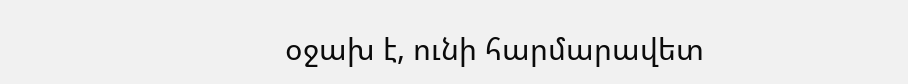օջախ է, ունի հարմարավետ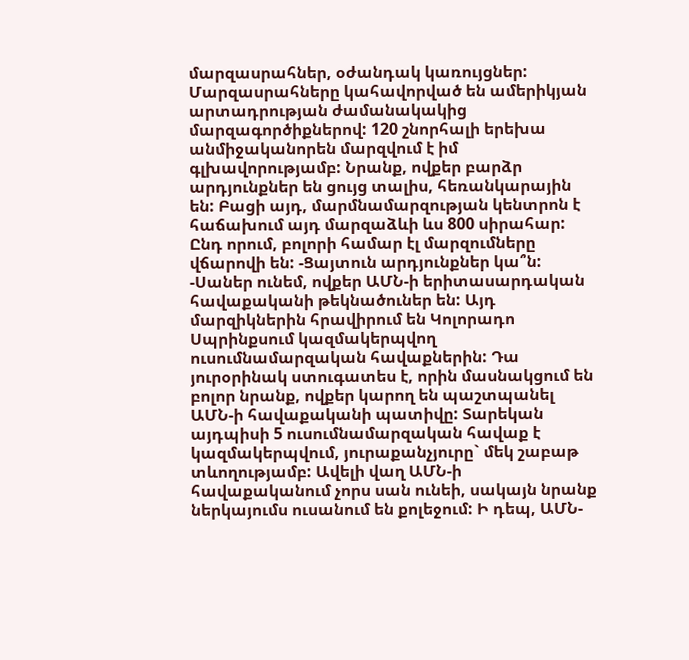մարզասրահներ, օժանդակ կառույցներ: Մարզասրահները կահավորված են ամերիկյան արտադրության ժամանակակից մարզագործիքներով: 120 շնորհալի երեխա անմիջականորեն մարզվում է իմ գլխավորությամբ: Նրանք, ովքեր բարձր արդյունքներ են ցույց տալիս, հեռանկարային են: Բացի այդ, մարմնամարզության կենտրոն է հաճախում այդ մարզաձևի ևս 800 սիրահար: Ընդ որում, բոլորի համար էլ մարզումները վճարովի են: -Ցայտուն արդյունքներ կա՞ն: -Սաներ ունեմ, ովքեր ԱՄՆ-ի երիտասարդական հավաքականի թեկնածուներ են: Այդ մարզիկներին հրավիրում են Կոլորադո Սպրինքսում կազմակերպվող ուսումնամարզական հավաքներին: Դա յուրօրինակ ստուգատես է, որին մասնակցում են բոլոր նրանք, ովքեր կարող են պաշտպանել ԱՄՆ-ի հավաքականի պատիվը: Տարեկան այդպիսի 5 ուսումնամարզական հավաք է կազմակերպվում, յուրաքանչյուրը` մեկ շաբաթ տևողությամբ: Ավելի վաղ ԱՄՆ-ի հավաքականում չորս սան ունեի, սակայն նրանք ներկայումս ուսանում են քոլեջում: Ի դեպ, ԱՄՆ-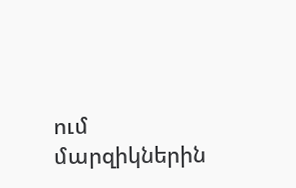ում մարզիկներին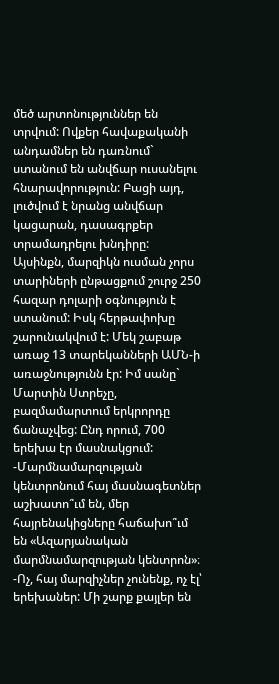մեծ արտոնություններ են տրվում: Ովքեր հավաքականի անդամներ են դառնում` ստանում են անվճար ուսանելու հնարավորություն: Բացի այդ, լուծվում է նրանց անվճար կացարան, դասագրքեր տրամադրելու խնդիրը: Այսինքն, մարզիկն ուսման չորս տարիների ընթացքում շուրջ 250 հազար դոլարի օգնություն է ստանում: Իսկ հերթափոխը շարունակվում է: Մեկ շաբաթ առաջ 13 տարեկանների ԱՄՆ-ի առաջնությունն էր: Իմ սանը` Մարտին Ստրեչը, բազմամարտում երկրորդը ճանաչվեց: Ընդ որում, 700 երեխա էր մասնակցում: -Մարմնամարզության կենտրոնում հայ մասնագետներ աշխատո՞ւմ են, մեր հայրենակիցները հաճախո՞ւմ են «Ազարյանական մարմնամարզության կենտրոն»։ -Ոչ, հայ մարզիչներ չունենք, ոչ էլ՝ երեխաներ: Մի շարք քայլեր են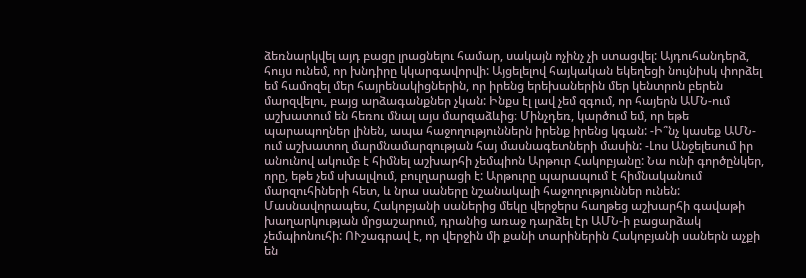ձեռնարկվել այդ բացը լրացնելու համար, սակայն ոչինչ չի ստացվել: Այդուհանդերձ, հույս ունեմ, որ խնդիրը կկարգավորվի: Այցելելով հայկական եկեղեցի նույնիսկ փորձել եմ համոզել մեր հայրենակիցներին, որ իրենց երեխաներին մեր կենտրոն բերեն մարզվելու, բայց արձագանքներ չկան: Ինքս էլ լավ չեմ զգում, որ հայերն ԱՄՆ-ում աշխատում են հեռու մնալ այս մարզաձևից։ Մինչդեռ, կարծում եմ, որ եթե պարապողներ լինեն, ապա հաջողություններն իրենք իրենց կգան: -Ի՞նչ կասեք ԱՄՆ-ում աշխատող մարմնամարզության հայ մասնագետների մասին: -Լոս Անջելեսում իր անունով ակումբ է հիմնել աշխարհի չեմպիոն Արթուր Հակոբյանը: Նա ունի գործընկեր, որը, եթե չեմ սխալվում, բուլղարացի է: Արթուրը պարապում է հիմնականում մարզուհիների հետ, և նրա սաները նշանակալի հաջողություններ ունեն: Մասնավորապես, Հակոբյանի սաներից մեկը վերջերս հաղթեց աշխարհի գավաթի խաղարկության մրցաշարում, դրանից առաջ դարձել էր ԱՄՆ-ի բացարձակ չեմպիոնուհի: ՈՒշագրավ է, որ վերջին մի քանի տարիներին Հակոբյանի սաներն աչքի են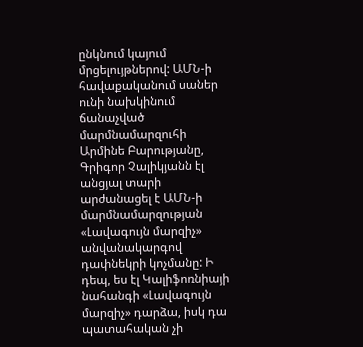ընկնում կայում մրցելույթներով: ԱՄՆ-ի հավաքականում սաներ ունի նախկինում ճանաչված մարմնամարզուհի Արմինե Բարությանը, Գրիգոր Չալիկյանն էլ անցյալ տարի արժանացել է ԱՄՆ-ի մարմնամարզության «Լավագույն մարզիչ» անվանակարգով դափնեկրի կոչմանը: Ի դեպ, ես էլ Կալիֆոռնիայի նահանգի «Լավագույն մարզիչ» դարձա, իսկ դա պատահական չի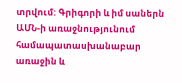տրվում: Գրիգորի և իմ սաներն ԱՄՆ-ի առաջնությունում համապատասխանաբար առաջին և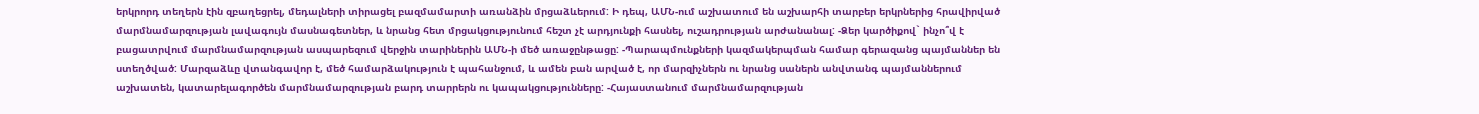երկրորդ տեղերն էին զբաղեցրել, մեդալների տիրացել բազմամարտի առանձին մրցաձևերում: Ի դեպ, ԱՄՆ-ում աշխատում են աշխարհի տարբեր երկրներից հրավիրված մարմնամարզության լավագույն մասնագետներ, և նրանց հետ մրցակցությունում հեշտ չէ արդյունքի հասնել, ուշադրության արժանանալ: -Ձեր կարծիքով` ինչո՞վ է բացատրվում մարմնամարզության ասպարեզում վերջին տարիներին ԱՄՆ-ի մեծ առաջընթացը: -Պարապմունքների կազմակերպման համար գերազանց պայմաններ են ստեղծված: Մարզաձևը վտանգավոր է, մեծ համարձակություն է պահանջում, և ամեն բան արված է, որ մարզիչներն ու նրանց սաներն անվտանգ պայմաններում աշխատեն, կատարելագործեն մարմնամարզության բարդ տարրերն ու կապակցությունները: -Հայաստանում մարմնամարզության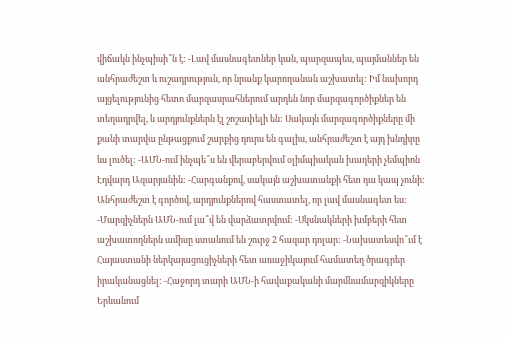վիճակն ինչպիսի՞ն է: -Լավ մասնագետներ կան, պարզապես, պայմաններ են անհրաժեշտ և ուշադրություն, որ նրանք կարողանան աշխատել: Իմ նախորդ այցելությունից հետո մարզասրահներում արդեն նոր մարզագործիքներ են տեղադրվել, և արդյունքներն էլ շոշափելի են: Սակայն մարզագործիքները մի քանի տարվա ընթացքում շարքից դուրս են գալիս, անհրաժեշտ է այդ խնդիրը ևս լուծել: -ԱՄՆ-ում ինչպե՞ս են վերաբերվում օլիմպիական խաղերի չեմպիոն Էդվարդ Ազարյանին: -Հարգանքով, սակայն աշխատանքի հետ դա կապ չունի: Անհրաժեշտ է գործով, արդյունքներով հաստատել, որ լավ մասնագետ ես: -Մարզիչներն ԱՄՆ-ում լա՞վ են վարձատրվում: -Սկսնակների խմբերի հետ աշխատողներն ամիսը ստանում են շուրջ 2 հազար դոլար: -Նախատեսվո՞ւմ է Հայաստանի ներկայացուցիչների հետ առաջիկայում համատեղ ծրագրեր իրականացնել: -Հաջորդ տարի ԱՄՆ-ի հավաքականի մարմնամարզիկները Երևանում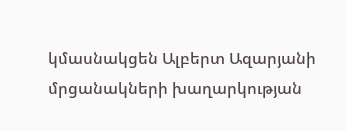կմասնակցեն Ալբերտ Ազարյանի մրցանակների խաղարկության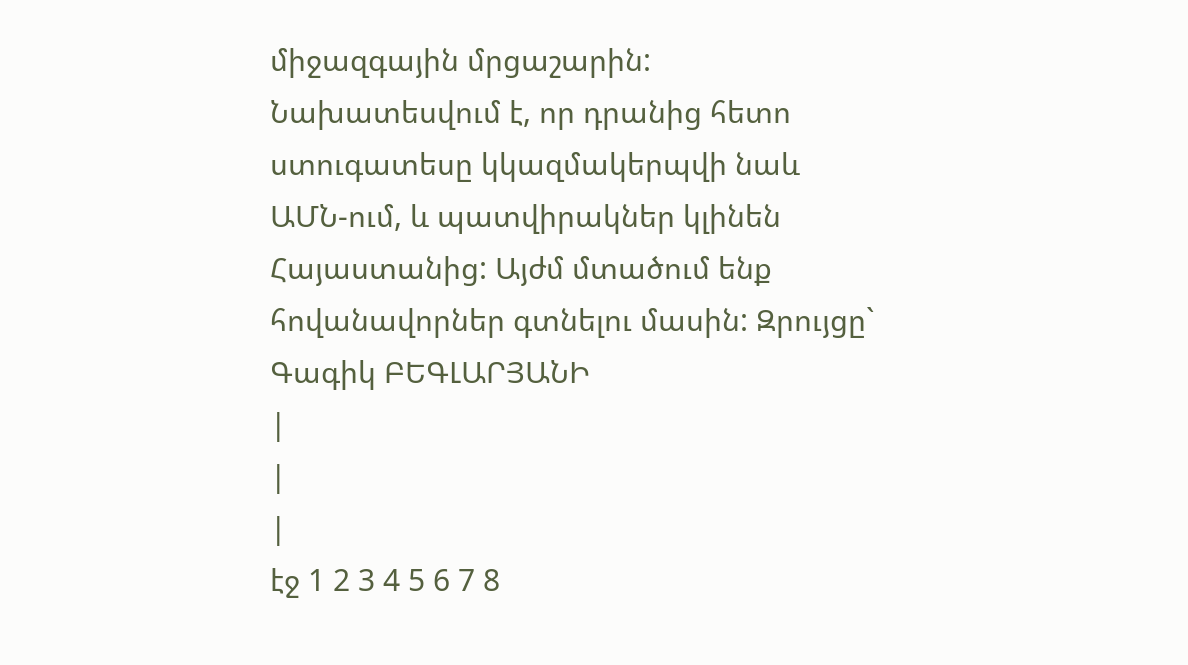միջազգային մրցաշարին: Նախատեսվում է, որ դրանից հետո ստուգատեսը կկազմակերպվի նաև ԱՄՆ-ում, և պատվիրակներ կլինեն Հայաստանից: Այժմ մտածում ենք հովանավորներ գտնելու մասին: Զրույցը` Գագիկ ԲԵԳԼԱՐՅԱՆԻ
|
|
|
էջ 1 2 3 4 5 6 7 8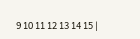9 10 11 12 13 14 15 |